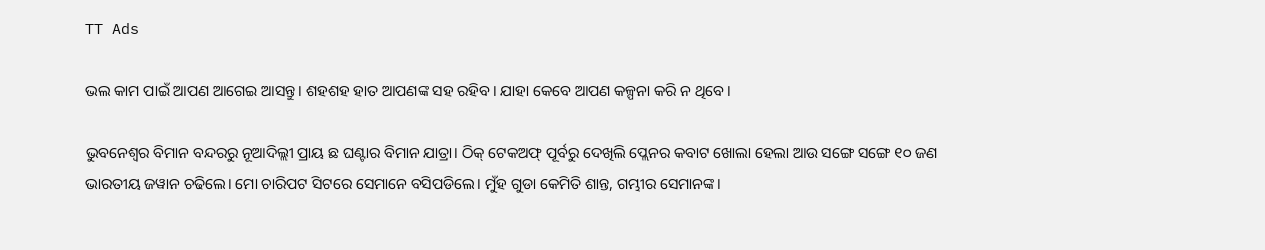TT Ads

ଭଲ କାମ ପାଇଁ ଆପଣ ଆଗେଇ ଆସନ୍ତୁ। ଶହଶହ ହାତ ଆପଣଙ୍କ ସହ ରହିବ। ଯାହା କେବେ ଆପଣ କଳ୍ପନା କରି ନ ଥିବେ।

ଭୁବନେଶ୍ଵର ବିମାନ ବନ୍ଦରରୁ ନୂଆଦିଲ୍ଲୀ ପ୍ରାୟ ଛ ଘଣ୍ଟାର ବିମାନ ଯାତ୍ରା। ଠିକ୍ ଟେକଅଫ୍ ପୂର୍ବରୁ ଦେଖିଲି ପ୍ଲେନର କବାଟ ଖୋଲା ହେଲା ଆଉ ସଙ୍ଗେ ସଙ୍ଗେ ୧୦ ଜଣ ଭାରତୀୟ ଜୱାନ ଚଢିଲେ। ମୋ ଚାରିପଟ ସିଟରେ ସେମାନେ ବସିପଡିଲେ। ମୁଁହ ଗୁଡା କେମିତି ଶାନ୍ତ, ଗମ୍ଭୀର ସେମାନଙ୍କ।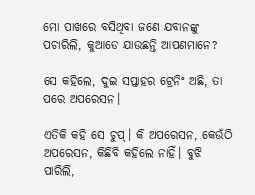ମୋ ପାଖରେ ବସିଥିବା ଜଣେ ଯବାନଙ୍କୁ ପଚାରିଲି, କୁଆଡେ ଯାଉଛନ୍ତି ଆପଣମାନେ?

ସେ କହିଲେ, ଦୁଇ ସପ୍ତାହର ଟ୍ରେନିଂ ଅଛି, ତା ପରେ ଅପରେସନ।

ଏତିକି କହି ସେ ଚୁପ୍। କି ଅପରେସନ, କେଉଁଠି ଅପରେସନ, କିଛିବି କହିଲେ ନାହିଁ। ବୁଝି ପାରିଲି,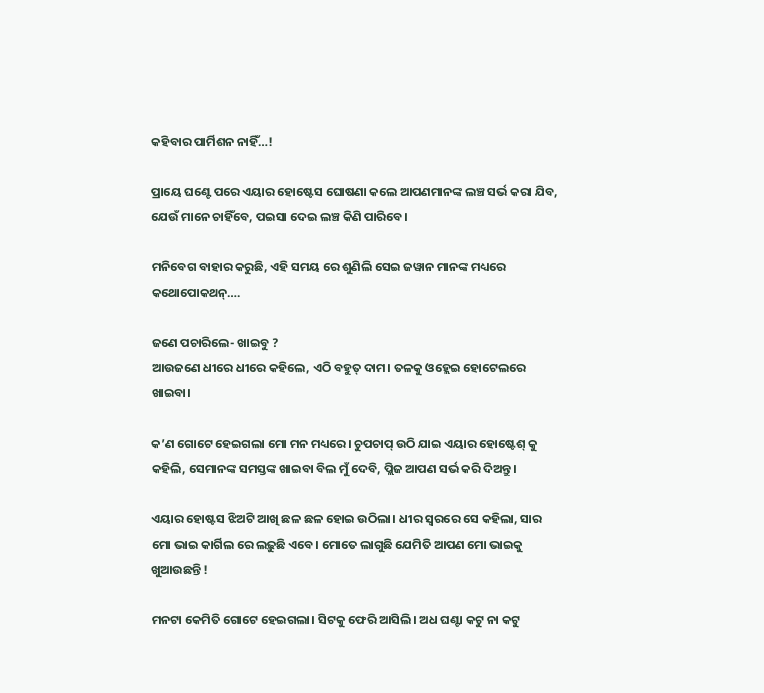କହିବାର ପାର୍ମିଶନ ନାହିଁ…!

ପ୍ରାୟେ ଘଣ୍ଟେ ପରେ ଏୟାର ହୋଷ୍ଟେସ ଘୋଷଣା କଲେ ଆପଣମାନଙ୍କ ଲଞ୍ଚ ସର୍ଭ କରା ଯିବ, ଯେଉଁ ମାନେ ଚାହିଁବେ, ପଇସା ଦେଇ ଲଞ୍ଚ କିଣି ପାରିବେ।

ମନିବେଗ ବାହାର କରୁଛି, ଏହି ସମୟ ରେ ଶୁଣିଲି ସେଇ ଜୱାନ ମାନଙ୍କ ମଧ୍ୟରେ କଥୋପୋକଥନ୍….

ଜଣେ ପଚାରିଲେ- ଖାଇବୁ ?
ଆଉଜଣେ ଧୀରେ ଧୀରେ କହିଲେ, ଏଠି ବହୁତ୍ ଦାମ। ତଳକୁ ଓହ୍ଲେଇ ହୋଟେଲରେ ଖାଇବା।

କ’ଣ ଗୋଟେ ହେଇଗଲା ମୋ ମନ ମଧ୍ୟରେ। ଚୁପଚାପ୍ ଉଠି ଯାଇ ଏୟାର ହୋଷ୍ଟେଶ୍ କୁ କହିଲି, ସେମାନଙ୍କ ସମସ୍ତଙ୍କ ଖାଇବା ବିଲ ମୁଁ ଦେବି, ପ୍ଲିଜ ଆପଣ ସର୍ଭ କରି ଦିଅନ୍ତୁ।

ଏୟାର ହୋଷ୍ଟସ ଝିଅଟି ଆଖି ଛଳ ଛଳ ହୋଇ ଉଠିଲା। ଧୀର ସ୍ୱରରେ ସେ କହିଲା, ସାର ମୋ ଭାଇ କାର୍ଗିଲ ରେ ଲଢ଼ୁଛି ଏବେ। ମୋତେ ଲାଗୁଛି ଯେମିତି ଆପଣ ମୋ ଭାଇକୁ ଖୁଆଉଛନ୍ତି !

ମନଟା କେମିତି ଗୋଟେ ହେଇଗଲା। ସିଟକୁ ଫେରି ଆସିଲି। ଅଧ ଘଣ୍ଟା କଟୁ ନା କଟୁ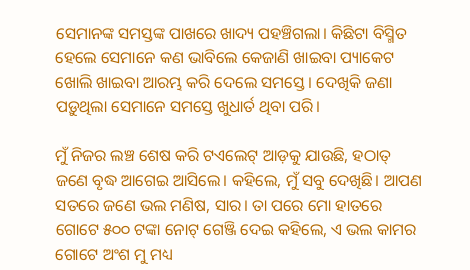ସେମାନଙ୍କ ସମସ୍ତଙ୍କ ପାଖରେ ଖାଦ୍ୟ ପହଞ୍ଚିଗଲା। କିଛିଟା ବିସ୍ମିତ ହେଲେ ସେମାନେ କଣ ଭାବିଲେ କେଜାଣି ଖାଇବା ପ୍ୟାକେଟ ଖୋଲି ଖାଇବା ଆରମ୍ଭ କରି ଦେଲେ ସମସ୍ତେ। ଦେଖିକି ଜଣା ପଡ଼ୁଥିଲା ସେମାନେ ସମସ୍ତେ ଖୁଧାର୍ତ ଥିବା ପରି।

ମୁଁ ନିଜର ଲଞ୍ଚ ଶେଷ କରି ଟଏଲେଟ୍ ଆଡ଼କୁ ଯାଉଛି, ହଠାତ୍ ଜଣେ ବୃଦ୍ଧ ଆଗେଇ ଆସିଲେ। କହିଲେ, ମୁଁ ସବୁ ଦେଖିଛି। ଆପଣ ସତରେ ଜଣେ ଭଲ ମଣିଷ, ସାର। ତା ପରେ ମୋ ହାତରେ ଗୋଟେ ୫୦୦ ଟଙ୍କା ନୋଟ୍ ଗେଞ୍ଜି ଦେଇ କହିଲେ, ଏ ଭଲ କାମର ଗୋଟେ ଅଂଶ ମୁ ମଧ୍ୟ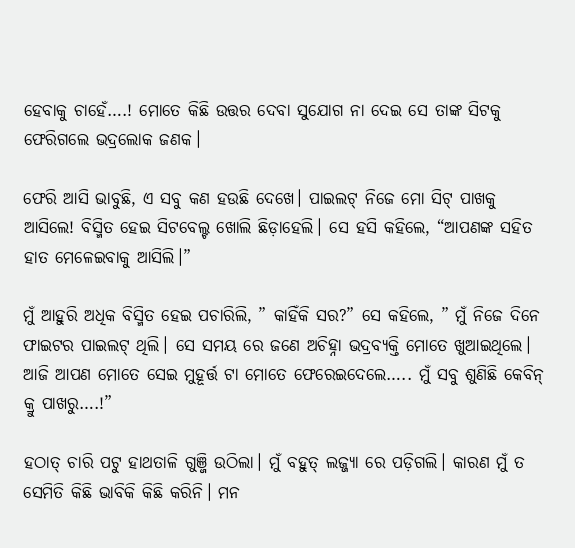ହେବାକୁ ଚାହେଁ….! ମୋତେ କିଛି ଉତ୍ତର ଦେବା ସୁଯୋଗ ନା ଦେଇ ସେ ତାଙ୍କ ସିଟକୁ ଫେରିଗଲେ ଭଦ୍ରଲୋକ ଜଣକ।

ଫେରି ଆସି ଭାବୁଛି, ଏ ସବୁ କଣ ହଉଛି ଦେଖେ। ପାଇଲଟ୍ ନିଜେ ମୋ ସିଟ୍ ପାଖକୁ ଆସିଲେ! ବିସ୍ମିତ ହେଇ ସିଟବେଲ୍ଟ ଖୋଲି ଛିଡ଼ାହେଲି। ସେ ହସି କହିଲେ, “ଆପଣଙ୍କ ସହିତ ହାତ ମେଳେଇବାକୁ ଆସିଲି।”

ମୁଁ ଆହୁରି ଅଧିକ ବିସ୍ମିତ ହେଇ ପଚାରିଲି, ” କାହିଁକି ସର?” ସେ କହିଲେ, ” ମୁଁ ନିଜେ ଦିନେ ଫାଇଟର ପାଇଲଟ୍ ଥିଲି। ସେ ସମୟ ରେ ଜଣେ ଅଚିହ୍ନା ଭଦ୍ରବ୍ୟକ୍ତି ମୋତେ ଖୁଆଇଥିଲେ। ଆଜି ଆପଣ ମୋତେ ସେଇ ମୁହୂର୍ତ୍ତ ଟା ମୋତେ ଫେରେଇଦେଲେ….. ମୁଁ ସବୁ ଶୁଣିଛି କେବିନ୍ କ୍ରୁ ପାଖରୁ….!”

ହଠାତ୍ ଚାରି ପଟୁ ହାଥତାଳି ଗୁଞ୍ଜି ଉଠିଲା। ମୁଁ ବହୁତ୍ ଲଜ୍ଜ୍ୟା ରେ ପଡ଼ିଗଲି। କାରଣ ମୁଁ ତ ସେମିତି କିଛି ଭାବିକି କିଛି କରିନି। ମନ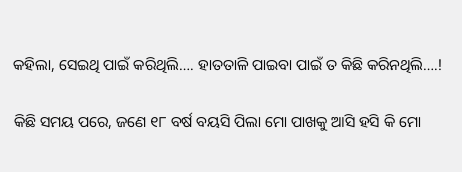କହିଲା, ସେଇଥି ପାଇଁ କରିଥିଲି…. ହାତତାଳି ପାଇବା ପାଇଁ ତ କିଛି କରିନଥିଲି….!

କିଛି ସମୟ ପରେ, ଜଣେ ୧୮ ବର୍ଷ ବୟସି ପିଲା ମୋ ପାଖକୁ ଆସି ହସି କି ମୋ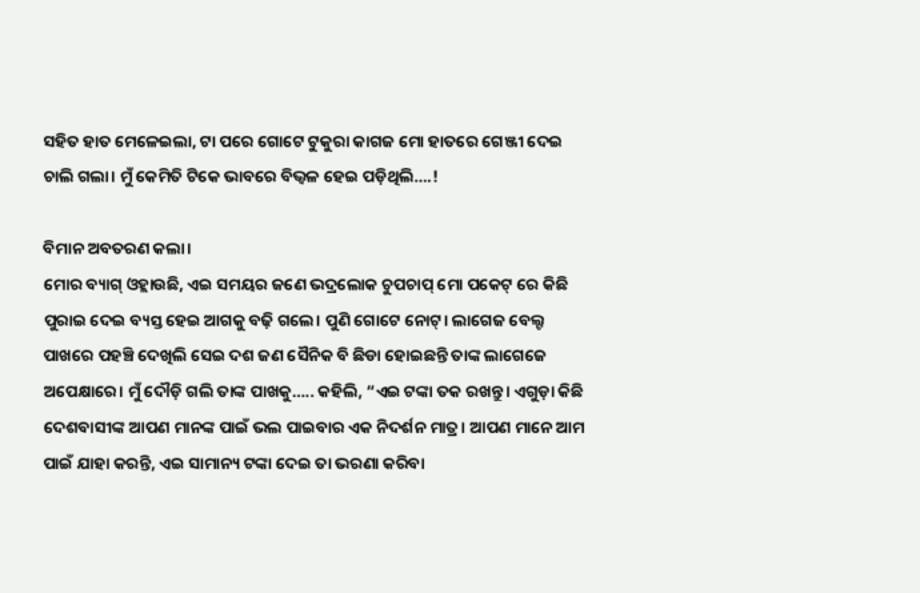ସହିତ ହାତ ମେଳେଇଲା, ଟା ପରେ ଗୋଟେ ଟୁକୁରା କାଗଜ ମୋ ହାତରେ ଗେଞ୍ଜୀ ଦେଇ ଚାଲି ଗଲା। ମୁଁ କେମିତି ଟିକେ ଭାବରେ ବିଭ୍ୱଳ ହେଇ ପଡ଼ିଥିଲି….!

ବିମାନ ଅବତରଣ କଲା।
ମୋର ବ୍ୟାଗ୍ ଓହ୍ଲାଉଛି, ଏଇ ସମୟର ଜଣେ ଭଦ୍ରଲୋକ ଚୁପଚାପ୍ ମୋ ପକେଟ୍ ରେ କିଛି ପୁରାଇ ଦେଇ ବ୍ୟସ୍ତ ହେଇ ଆଗକୁ ବଢ଼ି ଗଲେ। ପୁଣି ଗୋଟେ ନୋଟ୍। ଲାଗେଜ ବେଲ୍ଟ ପାଖରେ ପହଞ୍ଚି ଦେଖିଲି ସେଇ ଦଶ ଜଣ ସୈନିକ ବି ଛିଡା ହୋଇଛନ୍ତି ତାଙ୍କ ଲାଗେଜେ ଅପେକ୍ଷାରେ। ମୁଁ ଦୌଡ଼ି ଗଲି ତାଙ୍କ ପାଖକୁ….. କହିଲି, “ଏଇ ଟଙ୍କା ତକ ରଖନ୍ତୁ। ଏଗୁଡ଼ା କିଛି ଦେଶବାସୀଙ୍କ ଆପଣ ମାନଙ୍କ ପାଇଁ ଭଲ ପାଇବାର ଏକ ନିଦର୍ଶନ ମାତ୍ର। ଆପଣ ମାନେ ଆମ ପାଇଁ ଯାହା କରନ୍ତି, ଏଇ ସାମାନ୍ୟ ଟଙ୍କା ଦେଇ ତା ଭରଣା କରିବା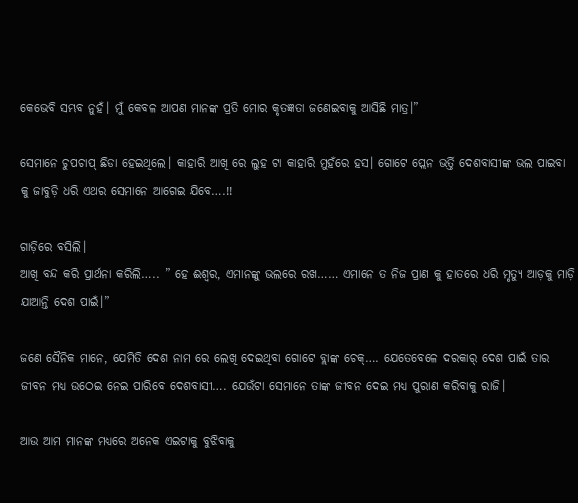କେଭେବି ସମ୍ଭବ ନୁହଁ। ମୁଁ କେବଳ ଆପଣ ମାନଙ୍କ ପ୍ରତି ମୋର କୃତଜ୍ଞତା ଜଣେଇବାକୁ ଆସିଛି ମାତ୍ର।”

ସେମାନେ ଚୁପଚାପ୍ ଛିଡା ହେଇଥିଲେ। କାହାରି ଆଖି ରେ ଲୁହ ଟା କାହାରି ମୁହଁରେ ହସ। ଗୋଟେ ପ୍ଲେନ ଭର୍ତ୍ତି ଦେଶବାସୀଙ୍କ ଭଲ ପାଇବା କୁ ଜାବୁଡ଼ି ଧରି ଏଥର ସେମାନେ ଆଗେଇ ଯିବେ….!!

ଗାଡ଼ିରେ ବସିଲି।
ଆଖି ବନ୍ଦ କରି ପ୍ରାର୍ଥନା କରିଲି….. ” ହେ ଈଶ୍ୱର, ଏମାନଙ୍କୁ ଭଲରେ ରଖ…… ଏମାନେ ତ ନିଜ ପ୍ରାଣ କୁ ହାତରେ ଧରି ମୃତ୍ୟୁ ଆଡ଼କୁ ମାଡ଼ି ଯାଆନ୍ତି ଦେଶ ପାଇଁ।”

ଜଣେ ସୈନିକ ମାନେ, ଯେମିତି ଦେଶ ନାମ ରେ ଲେଖି ଦେଇଥିବା ଗୋଟେ ବ୍ଲାଙ୍କ ଚେକ୍…. ଯେତେବେଳେ ଦରକାର୍ ଦେଶ ପାଇଁ ତାର ଜୀବନ ମଧ୍ୟ ଉଠେଇ ନେଇ ପାରିବେ ଦେଶବାସୀ…. ଯେଉଁଟା ସେମାନେ ତାଙ୍କ ଜୀବନ ଦେଇ ମଧ୍ୟ ପୁରାଣ କରିବାକୁ ରାଜି।

ଆଉ ଆମ ମାନଙ୍କ ମଧ୍ୟରେ ଅନେକ ଏଇଟାକୁ ବୁଝିବାକୁ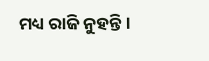ମଧ୍ୟ ରାଜି ନୁହନ୍ତି।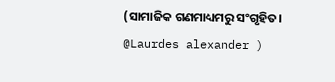(ସାମାଜିକ ଗଣମାଧ୍ୟମରୁ ସଂଗୃହିତ। @Laurdes alexander )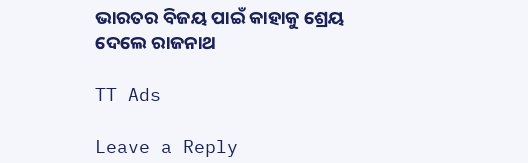ଭାରତର ବିଜୟ ପାଇଁ କାହାକୁ ଶ୍ରେୟ ଦେଲେ ରାଜନାଥ

TT Ads

Leave a Reply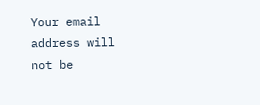Your email address will not be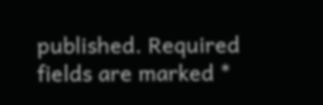published. Required fields are marked *